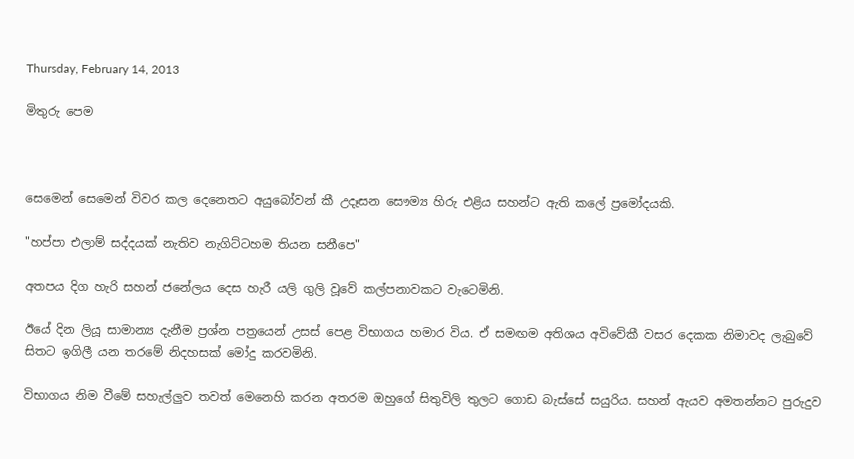Thursday, February 14, 2013

මිතුරු පෙම



සෙමෙන් සෙමෙන් විවර කල දෙනෙතට අයුබෝවන් කී උදෑසන සෞම්‍ය හිරු එළිය සහන්ට ඇති කලේ ප්‍රමෝදයකි.

"හප්පා එලාම් සද්දයක් නැතිව නැගිට්ටහම තියන සනීපෙ"

අතපය දිග හැරි සහන් ජනේලය දෙස හැරී යලි ගුලි වූවේ කල්පනාවකට වැටෙමිනි.

ඊයේ දින ලියූ සාමාන්‍ය දැනීම ප්‍රශ්න පත්‍රයෙන් උසස් පෙළ විභාගය හමාර විය. ඒ සමඟම අතිශය අවිවේකී වසර දෙකක නිමාවද ලැබුවේ සිතට ඉගිලී යන තරමේ නිදහසක් මෝදු කරවමිනි.

විභාගය නිම වීමේ සහැල්ලුව තවත් මෙනෙහි කරන අතරම ඔහුගේ සිතුවිලි තුලට ගොඩ බැස්සේ සයුරිය. සහන් ඇයව අමතන්නට පුරුදුව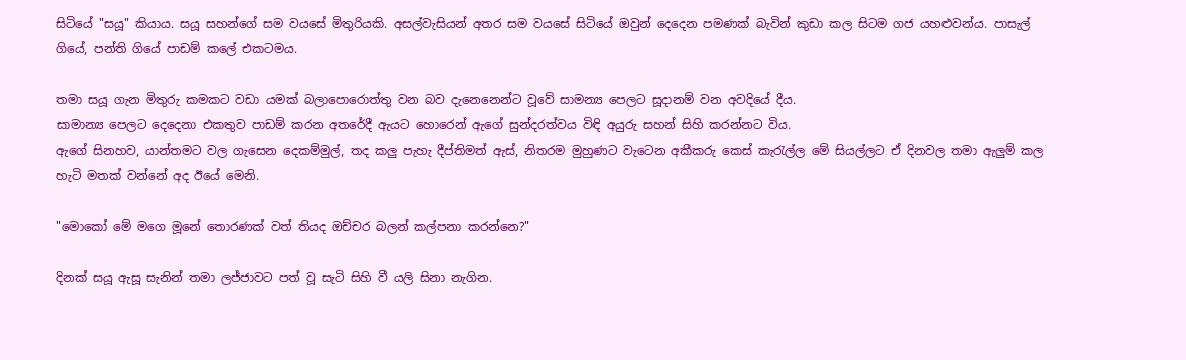සිටියේ "සයූ" කියාය. සයූ සහන්ගේ සම වයසේ මිතුරියකි. අසල්වැසියන් අතර සම වයසේ සිටියේ ඔවුන් දෙදෙන පමණක් බැවින් කුඩා කල සිටම ගජ යහළුවන්ය. පාසැල් ගියේ, පන්ති ගියේ පාඩම් කලේ එකටමය.

තමා සයූ ගැන මිතුරු කමකට වඩා යමක් බලාපොරොත්තු වන බව දැනෙනෙන්ට වූවේ සාමන්‍ය පෙලට සූදානම් වන අවදියේ දීය.
සාමාන්‍ය පෙලට දෙදෙනා එකතුව පාඩම් කරන අතරේදී ඇයට හොරෙන් ඇගේ සුන්දරත්වය විඳි අයුරු සහන් සිහි කරන්නට විය.
ඇගේ සිනහව, යාන්තමට වල ගැසෙන දෙකම්මුල්, තද කලු පැහැ දීප්තිමත් ඇස්, නිතරම මුහුණට වැටෙන අකීකරු කෙස් කැරැල්ල මේ සියල්ලට ඒ දිනවල තමා ඇලුම් කල හැටි මතක් වන්නේ අද ඊයේ මෙනි.

"මොකෝ මේ මගෙ මූනේ තොරණක් වත් තියද ඔච්චර බලන් කල්පනා කරන්නෙ?"

දිනක් සයූ ඇසූ සැනින් තමා ලජ්ජාවට පත් වූ සැටි සිහි වී යලි සිනා නැගින.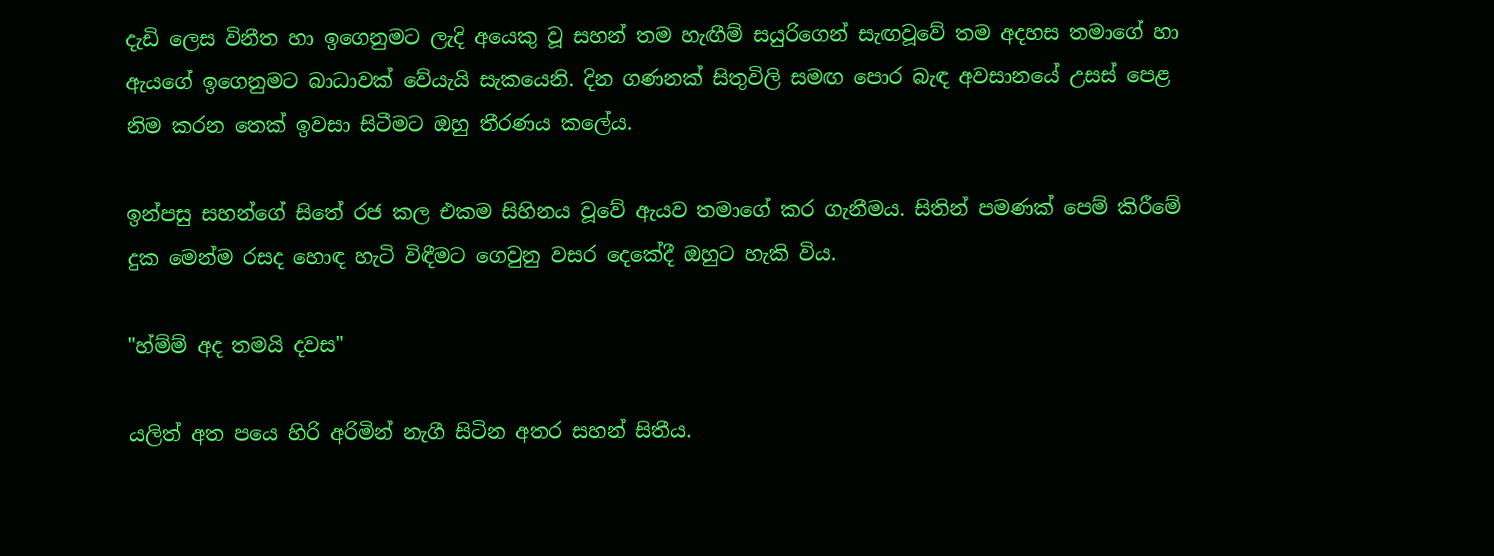දැඩි ලෙස විනීත හා ඉගෙනුමට ලැදි අයෙකු වූ සහන් තම හැඟීම් සයුරිගෙන් සැඟවූවේ තම අදහස තමාගේ හා ඇයගේ ඉගෙනුමට බාධාවක් වේයැයි සැකයෙනි. දින ගණනක් සිතුවිලි සමඟ පොර බැඳ අවසානයේ උසස් පෙළ නිම කරන තෙක් ඉවසා සිටීමට ඔහු තීරණය කලේය.

ඉන්පසු සහන්ගේ සිතේ රජ කල එකම සිහිනය වූවේ ඇයව තමාගේ කර ගැනීමය. සිතින් පමණක් පෙම් කිරීමේ දුක මෙන්ම රසද හොඳ හැටි විඳීමට ගෙවුනු වසර දෙකේදී ඔහුට හැකි විය.

"හ්ම්ම් අද තමයි දවස"

යලිත් අත පයෙ හිරි අරිමින් නැගී සිටින අතර සහන් සිතීය.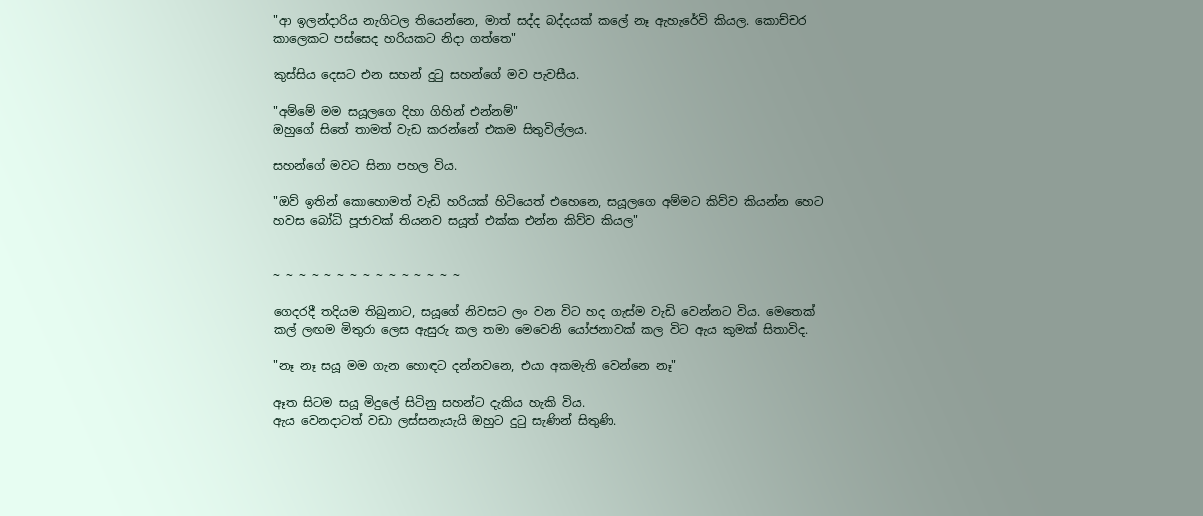"ආ ඉලන්දාරිය නැගිටල තියෙන්නෙ, මාත් සද්ද බද්දයක් කලේ නෑ ඇහැරේවි කියල. කොච්චර කාලෙකට පස්සෙද හරියකට නිදා ගත්තෙ"

කුස්සිය දෙසට එන සහන් දුටු සහන්ගේ මව පැවසීය.

"අම්මේ මම සයූලගෙ දිහා ගිහින් එන්නම්"
ඔහුගේ සිතේ තාමත් වැඩ කරන්නේ එකම සිතුවිල්ලය.

සහන්ගේ මවට සිනා පහල විය.

"ඔව් ඉතින් කොහොමත් වැඩි හරියක් හිටියෙත් එහෙනෙ, සයූලගෙ අම්මට කිව්ව කියන්න හෙට හවස බෝධි පූජාවක් තියනව සයූත් එක්ක එන්න කිව්ව කියල"


~ ~ ~ ~ ~ ~ ~ ~ ~ ~ ~ ~ ~ ~ ~

ගෙදරදී තදියම තිබුනාට, සයූගේ නිවසට ලං වන විට හද ගැස්ම වැඩි වෙන්නට විය. මෙතෙක් කල් ලඟම මිතුරා ලෙස ඇසුරු කල තමා මෙවෙනි යෝජනාවක් කල විට ඇය කුමක් සිතාවිද.

"නෑ නෑ සයූ මම ගැන හොඳට දන්නවනෙ, එයා අකමැති වෙන්නෙ නෑ"

ඈත සිටම සයූ මිදුලේ සිටිනු සහන්ට දැකිය හැකි විය.
ඇය වෙනදාටත් වඩා ලස්සනැයැයි ඔහුට දුටු සැණින් සිතුණි.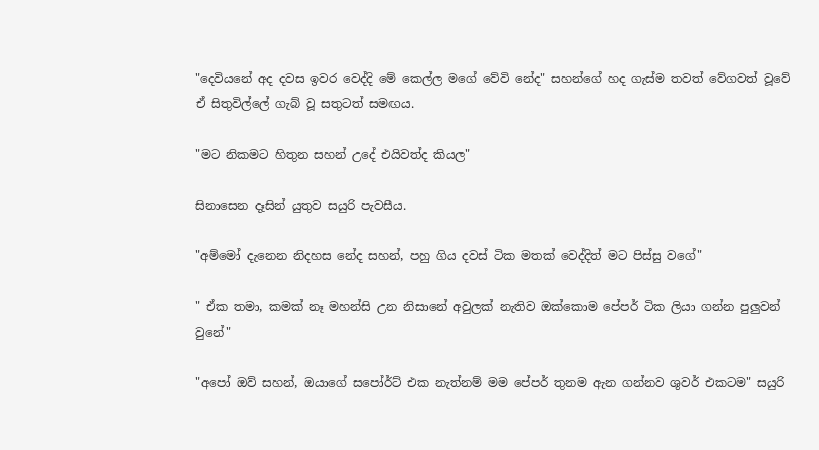"දෙවියනේ අද දවස ඉවර වෙද්දි මේ කෙල්ල මගේ වේවි නේද" සහන්ගේ හද ගැස්ම තවත් වේගවත් වූවේ ඒ සිතුවිල්ලේ ගැබ් වූ සතුටත් සමඟය.

"මට නිකමට හිතුන සහන් උදේ එයිවත්ද කියල"

සිනාසෙන දෑසින් යුතුව සයුරි පැවසීය.

"අම්මෝ දැනෙන නිදහස නේද සහන්, පහු ගිය දවස් ටික මතක් වෙද්දිත් මට පිස්සු වගේ"

" ඒක තමා, කමක් නෑ මහන්සි උන නිසානේ අවුලක් නැතිව ඔක්කොම පේපර් ටික ලියා ගන්න පුලුවන් වුනේ"

"අපෝ ඔව් සහන්, ඔයාගේ සපෝර්ට් එක නැත්නම් මම පේපර් තුනම ඇන ගන්නව ශුවර් එකටම" සයුරි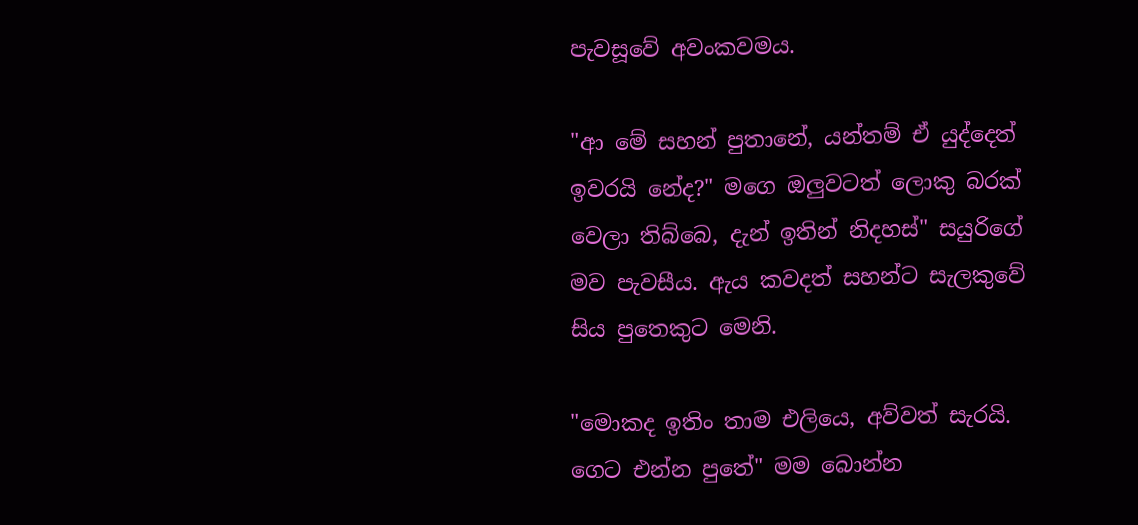පැවසූවේ අවංකවමය.

"ආ මේ සහන් පුතානේ, යන්තම් ඒ යුද්දෙත් ඉවරයි නේද?" මගෙ ඔලුවටත් ලොකු බරක් වෙලා තිබ්බෙ, දැන් ඉතින් නිදහස්" සයුරිගේ මව පැවසීය. ඇය කවදත් සහන්ට සැලකුවේ සිය පුතෙකුට මෙනි.

"මොකද ඉතිං තාම එලියෙ, අව්වත් සැරයි. ගෙට එන්න පුතේ" මම බොන්න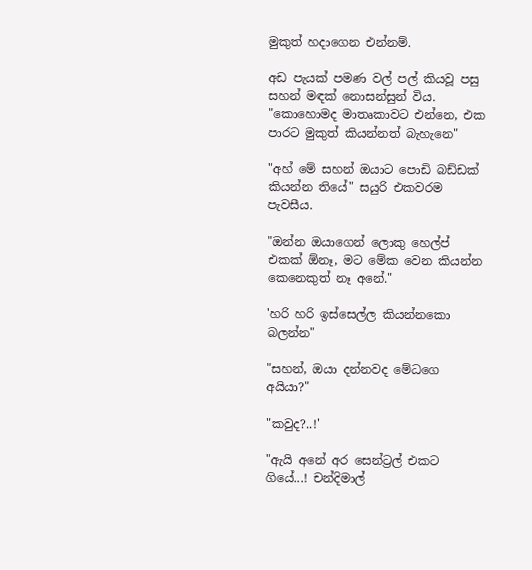මුකුත් හදාගෙන එන්නම්.

අඩ පැයක් පමණ වල් පල් කියවූ පසු සහන් මඳක් නොසන්සුන් විය.
"කොහොමද මාතෘකාවට එන්නෙ, එක පාරට මුකුත් කියන්නත් බැහැනෙ"

"අහ් මේ සහන් ඔයාට පොඩි බඩ්ඩක් කියන්න තියේ" සයුරි එකවරම පැවසීය.

"ඔන්න ඔයාගෙන් ලොකු හෙල්ප් එකක් ඕනෑ, මට මේක වෙන කියන්න කෙනෙකුත් නෑ අනේ."

'හරි හරි ඉස්සෙල්ල කියන්නකො බලන්න"

"සහන්, ඔයා දන්නවද මේධගෙ අයියා?"

"කවුද?..!'

"ඇයි අනේ අර සෙන්ට්‍රල් එකට ගියේ...! චන්දිමාල්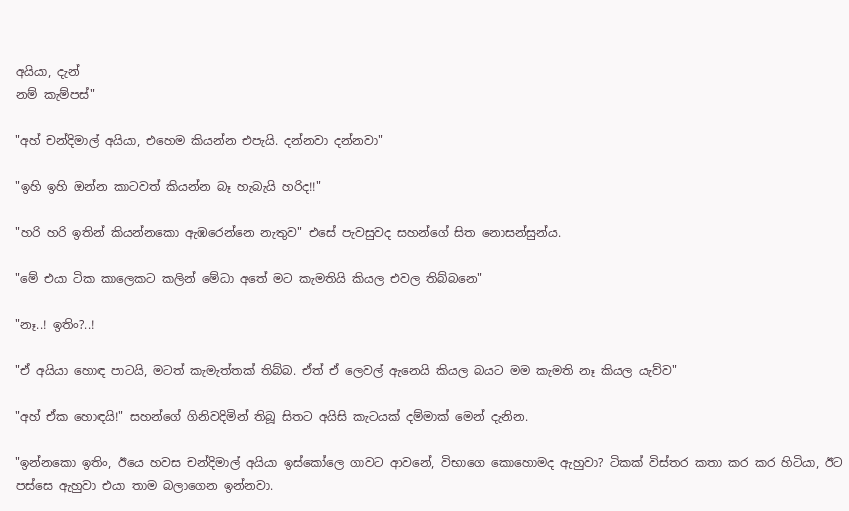අයියා, දැන්
නම් කැම්පස්"

"අහ් චන්දිමාල් අයියා, එහෙම කියන්න එපැයි. දන්නවා දන්නවා"

"ඉහි ඉහි ඔන්න කාටවත් කියන්න බෑ හැබැයි හරිද!!"

"හරි හරි ඉතින් කියන්නකො ඇඹරෙන්නෙ නැතුව" එසේ පැවසුවද සහන්ගේ සිත නොසන්සුන්ය.

"මේ එයා ටික කාලෙකට කලින් මේධා අතේ මට කැමතියි කියල එවල තිබ්බනෙ"

"නෑ..! ඉතිං?..!

"ඒ අයියා හොඳ පාටයි, මටත් කැමැත්තක් තිබ්බ. ඒත් ඒ ලෙවල් ඇනෙයි කියල බයට මම කැමති නෑ කියල යැව්ව"

"අහ් ඒක හොඳයි!" සහන්ගේ ගිනිවදිමින් තිබූ සිතට අයිසි කැටයක් දම්මාක් මෙන් දැනින.

"ඉන්නකො ඉතිං, ඊයෙ හවස චන්දිමාල් අයියා ඉස්කෝලෙ ගාවට ආවනේ, විභාගෙ කොහොමද ඇහුවා? ටිකක් විස්තර කතා කර කර හිටියා, ඊට පස්සෙ ඇහුවා එයා තාම බලාගෙන ඉන්නවා.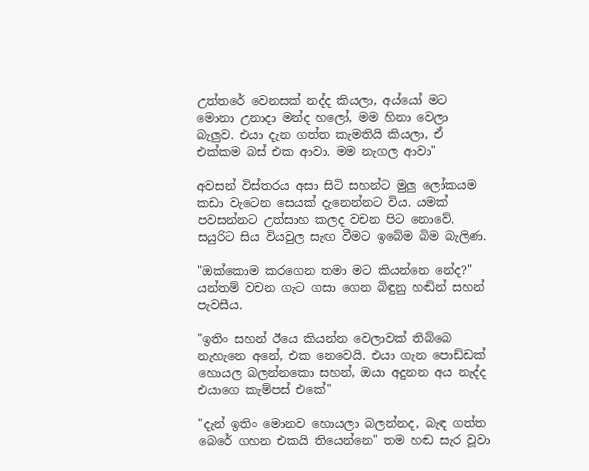උත්තරේ වෙනසක් නද්ද කියලා, අය්යෝ මට මොනා උනාදා මන්ද හලෝ, මම හිනා වෙලා බැලුව. එයා දැන ගත්ත කැමතියි කියලා, ඒ එක්කම බස් එක ආවා. මම නැගල ආවා"

අවසන් විස්තරය අසා සිටි සහන්ට මුලු ලෝකයම කඩා වැටෙන සෙයක් දැනෙන්නට විය. යමක් පවසන්නට උත්සාහ කලද වචන පිට නොවේ. සයුරිට සිය වියවුල සැඟ වීමට ඉබේම බිම බැලිණ.

"ඔක්කොම කරගෙන තමා මට කියන්නෙ නේද?" යන්තම් වචන ගැට ගසා ගෙන බිඳුනු හඬින් සහන් පැවසීය.

"ඉතිං සහන් ඊයෙ කියන්න වෙලාවක් තිබ්බෙ නැහැනෙ අනේ, එක නෙවෙයි. එයා ගැන පොඩ්ඩක් හොයල බලන්නකො සහන්, ඔයා අදුනන අය නැද්ද එයාගෙ කැම්පස් එකේ"

"දැන් ඉතිං මොනව හොයලා බලන්නද, බැඳ ගත්ත බෙරේ ගහන එකයි තියෙන්නෙ" තම හඬ සැර වූවා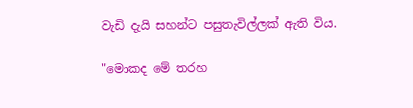වැඩි දැයි සහන්ට පසුතැවිල්ලක් ඇති විය.

"මොකද මේ තරහ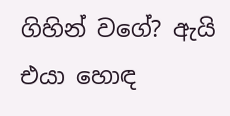ගිහින් වගේ? ඇයි එයා හොඳ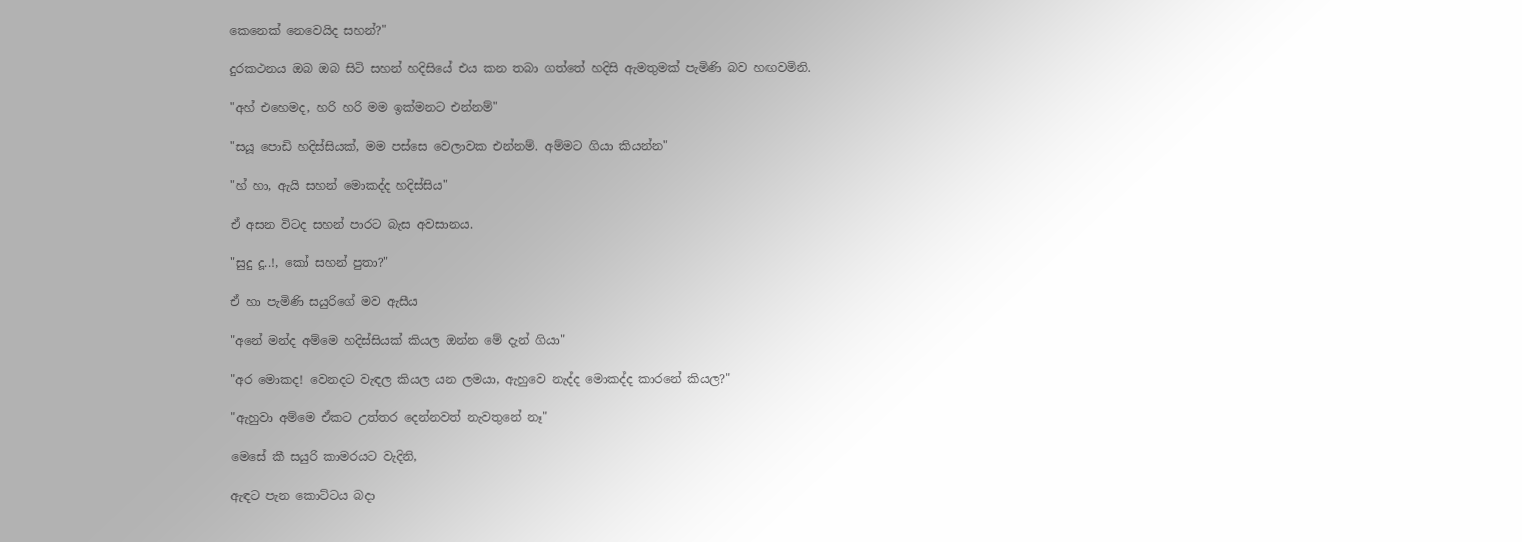කෙනෙක් නෙවෙයිද සහන්?"

දුරකථනය ඔබ ඔබ සිටි සහන් හදිසියේ එය කන තබා ගත්තේ හදිසි ඇමතුමක් පැමිණි බව හඟවමිනි.

"අහ් එහෙමද, හරි හරි මම ඉක්මනට එන්නම්"

"සයූ පොඩි හදිස්සියක්, මම පස්සෙ වෙලාවක එන්නම්. අම්මට ගියා කියන්න"

"හ් හා, ඇයි සහන් මොකද්ද හදිස්සිය"

ඒ අසන විටද සහන් පාරට බැස අවසානය.

"සුදු දූ..!, කෝ සහන් පුතා?"

ඒ හා පැමිණි සයුරිගේ මව ඇසීය

"අනේ මන්ද අම්මෙ හදිස්සියක් කියල ඔන්න මේ දැන් ගියා"

"අර මොකද! වෙනදට වැඳල කියල යන ලමයා, ඇහුවෙ නැද්ද මොකද්ද කාරනේ කියල?"

"ඇහුවා අම්මෙ ඒකට උත්තර දෙන්නවත් නැවතුනේ නෑ"

මෙසේ කී සයුරි කාමරයට වැදිනි,

ඇඳට පැන කොට්ටය බදා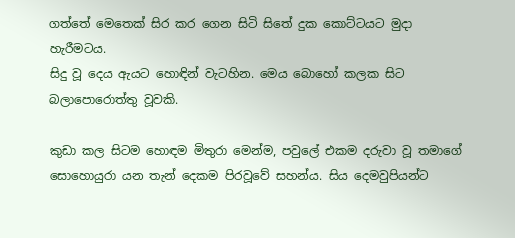ගත්තේ මෙතෙක් සිර කර ගෙන සිටි සිතේ දුක කොට්ටයට මුදා හැරීමටය.
සිදු වූ දෙය ඇයට හොඳින් වැටහින. මෙය බොහෝ කලක සිට බලාපොරොත්තු වූවකි.

කුඩා කල සිටම හොඳම මිතුරා මෙන්ම, පවුලේ එකම දරුවා වූ තමාගේ සොහොයුරා යන තැන් දෙකම පිරවූවේ සහන්ය. සිය දෙමවුපියන්ට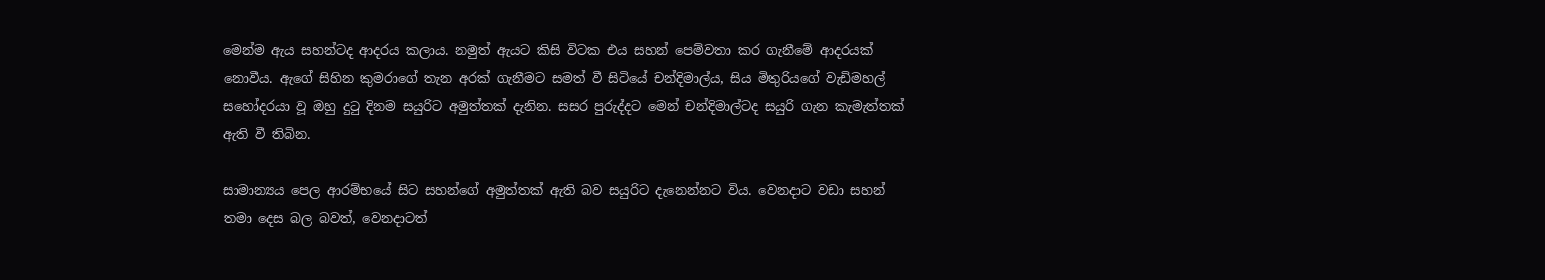මෙන්ම ඇය සහන්ටද ආදරය කලාය. නමුත් ඇයට කිසි විටක එය සහන් පෙම්වතා කර ගැනීමේ ආදරයක් නොවීය. ඇගේ සිහින කුමරාගේ තැන අරක් ගැනීමට සමත් වී සිටියේ චන්දිමාල්ය, සිය මිතුරියගේ වැඩිමහල් සහෝදරයා වූ ඔහු දුටු දිනම සයුරිට අමුත්තක් දැනින. සසර පුරුද්දට මෙන් චන්දිමාල්ටද සයුරි ගැන කැමැත්තක් ඇති වී තිබින.

සාමාන්‍යය පෙල ආරම්භයේ සිට සහන්ගේ අමුත්තක් ඇති බව සයුරිට දැනෙන්නට විය. වෙනදාට වඩා සහන් තමා දෙස බල බවත්, වෙනදාටත්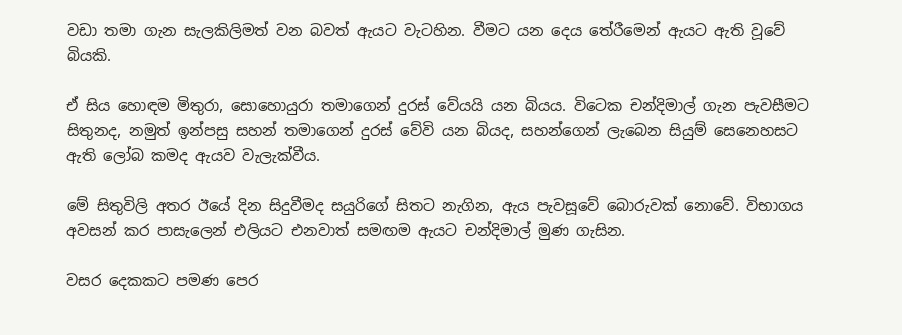වඩා තමා ගැන සැලකිලිමත් වන බවත් ඇයට වැටහින. වීමට යන දෙය තේරීමෙන් ඇයට ඇති වූවේ බියකි.

ඒ සිය හොඳම මිතුරා, සොහොයුරා තමාගෙන් දුරස් වේයයි යන බියය. විටෙක චන්දිමාල් ගැන පැවසීමට සිතුනද, නමුත් ඉන්පසු සහන් තමාගෙන් දුරස් වේවි යන බියද, සහන්ගෙන් ලැබෙන සියුම් සෙනෙහසට ඇති ලෝබ කමද ඇයව වැලැක්වීය.

මේ සිතුවිලි අතර ඊයේ දින සිදුවීමද සයුරිගේ සිතට නැගින, ඇය පැවසූවේ බොරුවක් නොවේ. විභාගය අවසන් කර පාසැලෙන් එලියට එනවාත් සමඟම ඇයට චන්දිමාල් මුණ ගැසින.

වසර දෙකකට පමණ පෙර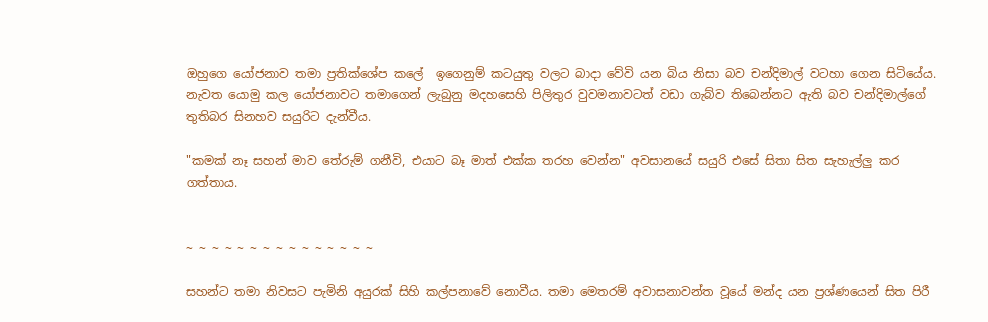ඔහුගෙ යෝජනාව තමා ප්‍රතික්ශේප කලේ  ඉගෙනුම් කටයුතු වලට බාදා වේවි යන බිය නිසා බව චන්දිමාල් වටහා ගෙන සිටියේය. නැවත යොමු කල යෝජනාවට තමාගෙන් ලැබුනු මදහසෙහි පිලිතුර වුවමනාවටත් වඩා ගැබ්ව තිබෙන්නට ඇති බව චන්දිමාල්ගේ තුතිබර සිනහව සයුරිට දැන්වීය.

"කමක් නෑ සහන් මාව තේරුම් ගනීවි, එයාට බෑ මාත් එක්ක තරහ වෙන්න" අවසානයේ සයුරි එසේ සිතා සිත සැහැල්ලු කර ගත්තාය.


~ ~ ~ ~ ~ ~ ~ ~ ~ ~ ~ ~ ~ ~ ~

සහන්ට තමා නිවසට පැමිනි අයුරක් සිහි කල්පනාවේ නොවීය. තමා මෙතරම් අවාසනාවන්ත වූයේ මන්ද යන ප්‍රශ්ණයෙන් සිත පිරී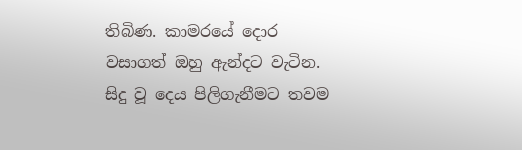තිබිණ. කාමරයේ දොර වසාගත් ඔහු ඇන්දට වැටින. සිදු වූ දෙය පිලිගැනීමට තවම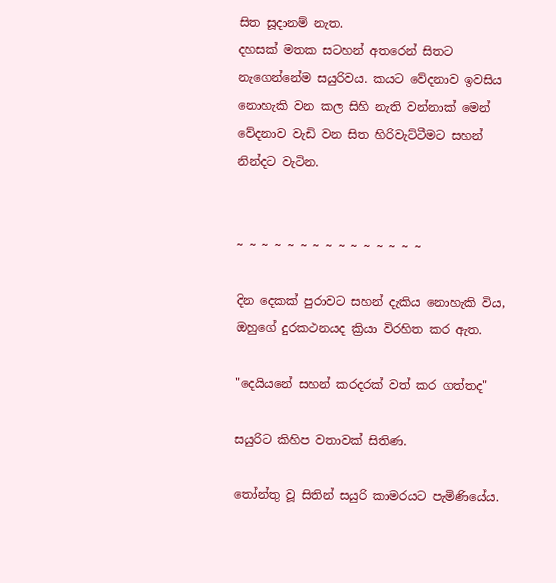සිත සූදානම් නැත.
දහසක් මතක සටහන් අතරෙන් සිතට නැගෙන්නේම සයුරිවය. කයට වේදනාව ඉවසිය නොහැකි වන කල සිහි නැති වන්නාක් මෙන් වේදනාව වැඩි වන සිත හිරිවැට්ටීමට සහන් නින්දට වැටින.


~ ~ ~ ~ ~ ~ ~ ~ ~ ~ ~ ~ ~ ~ ~

දින දෙකක් පුරාවට සහන් දැකිය නොහැකි විය, ඔහුගේ දුරකථනයද ක්‍රියා විරහිත කර ඇත.

"දෙයියනේ සහන් කරදරක් වත් කර ගත්තද"

සයුරිට කිහිප වතාවක් සිතිණ.

තෝන්තු වූ සිතින් සයුරි කාමරයට පැමිණියේය.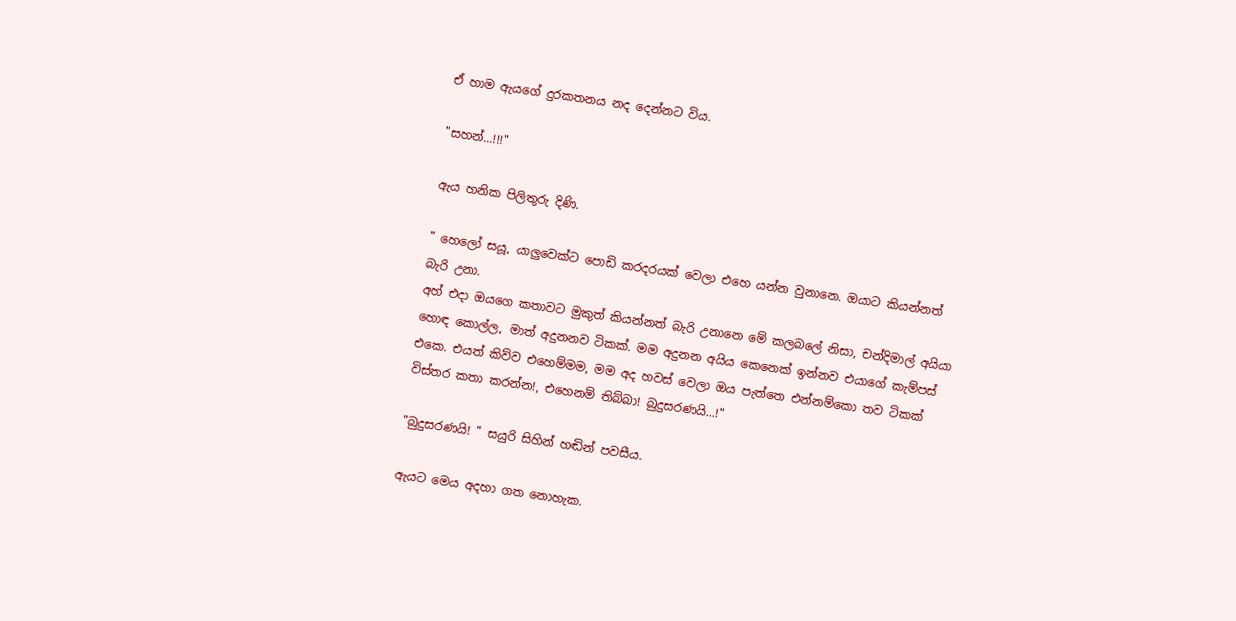ඒ හාම ඇයගේ දුරකතනය නද දෙන්නට විය.

"සහන්...!!!"

ඇය හනික පිලිතුරු දිණි.

" හෙලෝ සයූ, යාලුවෙක්ට පොඩි කරදරයක් වෙලා එහෙ යන්න වුනානෙ. ඔයාට කියන්නත් බැරි උනා.
අහ් එදා ඔයගෙ කතාවට මුකුත් කියන්නත් බැරි උනානෙ මේ කලබලේ නිසා, චන්දිමාල් අයියා හොඳ කොල්ල, මාත් අදුනනව ටිකක්. මම අදුනන අයිය කෙනෙක් ඉන්නව එයාගේ කැම්පස් එකෙ. එයත් කිව්ව එහෙම්මම, මම අද හවස් වෙලා ඔය පැත්තෙ එන්නම්කො තව ටිකක් විස්තර කතා කරන්න!, එහෙනම් තිබ්බා! බුදුසරණයි...!"

"බුදුසරණයි! " සයුරි සිහින් හඬින් පවසීය.

ඇයට මෙය අදහා ගත නොහැක.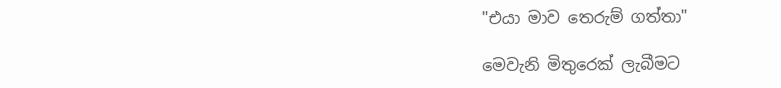"එයා මාව තෙරුම් ගත්තා"

මෙවැනි මිතුරෙක් ලැබීමට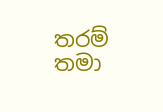තරම් තමා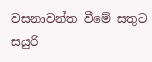වසනාවන්ත වීමේ සතුට සයුරි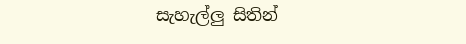සැහැල්ලු සිතින්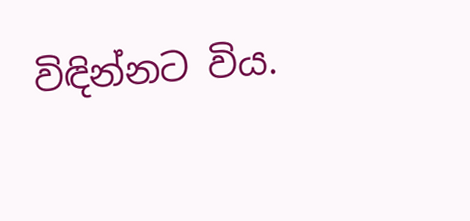විඳින්නට විය.